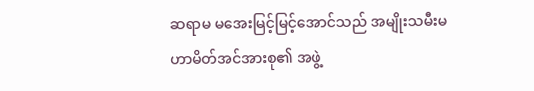ဆရာမ မအေးမြင့်မြင့်အောင်သည် အမျိုးသမီးမဟာမိတ်အင်အားစု၏ အဖွဲ့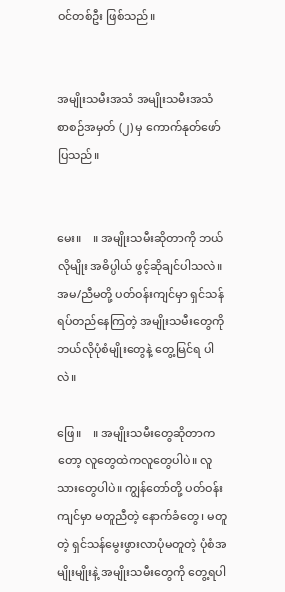ဝင်တစ်ဦး ဖြစ်သည်။


အမျိုးသမီးအသံ အမျိုးသမီးအသံ စာစဉ်အမှတ် (၂) မှ ကောက်နုတ်ဖော်ပြသည်။


မေး။    ။ အမျိုးသမီးဆိုတာကို ဘယ်လိုမျိုး အဓိပ္ပါယ် ဖွင့်ဆိုချင်ပါသလဲ။ အမ/ညီမတို့ ပတ်ဝန်းကျင်မှာ ရှင်သန်ရပ်တည်နေကြတဲ့ အမျိုးသမီးတွေကို ဘယ်လိုပုံစံမျိုးတွေနဲ့ တွေ့မြင်ရ ပါလဲ။

ဖြေ။    ။ အမျိုးသမီးတွေဆိုတာကတော့ လူတွေထဲကလူတွေပါပဲ။ လူသားတွေပါပဲ။ ကျွန်တော်တို့ ပတ်ဝန်းကျင်မှာ မတူညီတဲ့ နောက်ခံတွေ၊ မတူတဲ့ ရှင်သန်မွေးဖွားလာပုံမတူတဲ့ ပုံစံအမျိုးမျိုးနဲ့ အမျိုးသမီးတွေကို တွေ့ရပါ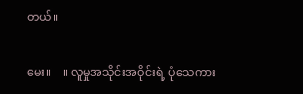တယ်။

မေး။    ။ လူမှုအသိုင်းအဝိုင်းရဲ့ ပုံသေကား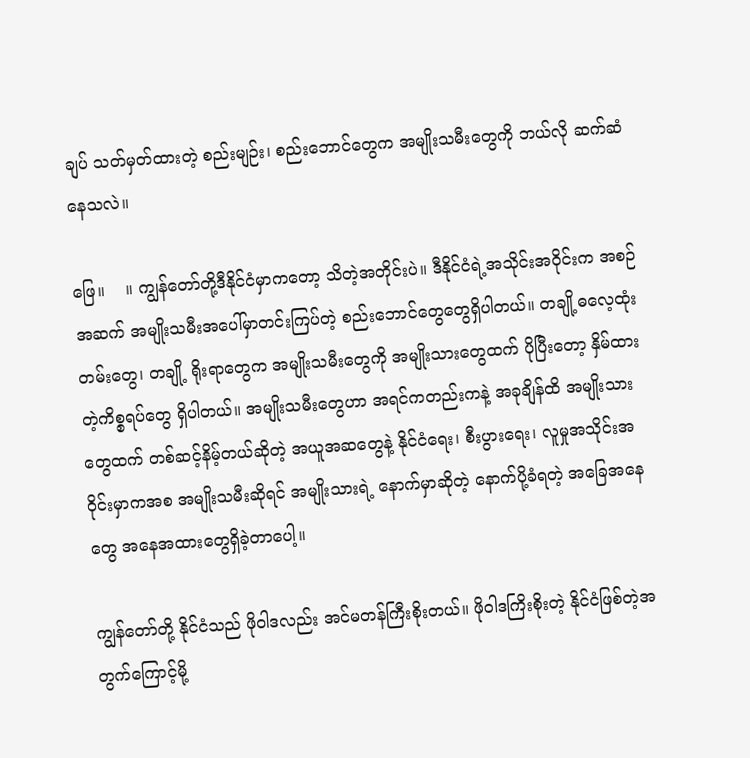ချပ် သတ်မှတ်ထားတဲ့ စည်းမျဉ်း၊ စည်းဘောင်တွေက အမျိုးသမီးတွေကို ဘယ်လို ဆက်ဆံနေသလဲ။

ဖြေ။    ။ ကျွန်တော်တို့ဒီနိုင်ငံမှာကတော့ သိတဲ့အတိုင်းပဲ။ ဒီနိုင်ငံရဲ့အသိုင်းအဝိုင်းက အစဉ်အဆက် အမျိုးသမီးအပေါ်မှာတင်းကြပ်တဲ့ စည်းဘောင်တွေတွေရှိပါတယ်။ တချို့ဓလေ့ထုံးတမ်းတွေ၊ တချို့ ရိုးရာတွေက အမျိုးသမီးတွေကို အမျိုးသားတွေထက် ပိုပြီးတော့ နှိမ်ထားတဲ့ကိစ္စရပ်တွေ ရှိပါတယ်။ အမျိုးသမီးတွေဟာ အရင်ကတည်းကနဲ့ အခုချိန်ထိ အမျိုးသားတွေထက် တစ်ဆင့်နိမ့်တယ်ဆိုတဲ့ အယူအဆတွေနဲ့ နိုင်ငံရေး၊ စီးပွားရေး၊ လူမှုအသိုင်းအဝိုင်းမှာကအစ အမျိုးသမီးဆိုရင် အမျိုးသားရဲ့ နောက်မှာဆိုတဲ့ နောက်ပို့ခံရတဲ့ အခြေအနေတွေ အနေအထားတွေရှိခဲ့တာပေါ့။

ကျွန်တော်တို့ နိုင်ငံသည် ဖိုဝါဒလည်း အင်မတန်ကြီးစိုးတယ်။ ဖိုဝါဒကြိးစိုးတဲ့ နိုင်ငံဖြစ်တဲ့အတွက်ကြောင့်မို့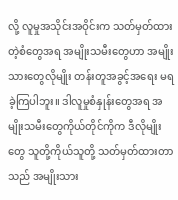လို့ လူမှုအသိုင်းအဝိုင်းက သတ်မှတ်ထားတဲ့စံတွေအရ အမျိုးသမီးတွေဟာ အမျိုးသားတွေလိုမျိုး တန်းတူအခွင့်အရေး မရခဲ့ကြပါဘူး။ ဒါလူမှုစံနှုန်းတွေအရ အမျိုးသမီးတွေကိုယ်တိုင်ကိုက ဒီလိုမျိုးတွေ သူတို့ကိုယ်သူတို့ သတ်မှတ်ထားတာသည် အမျိုးသား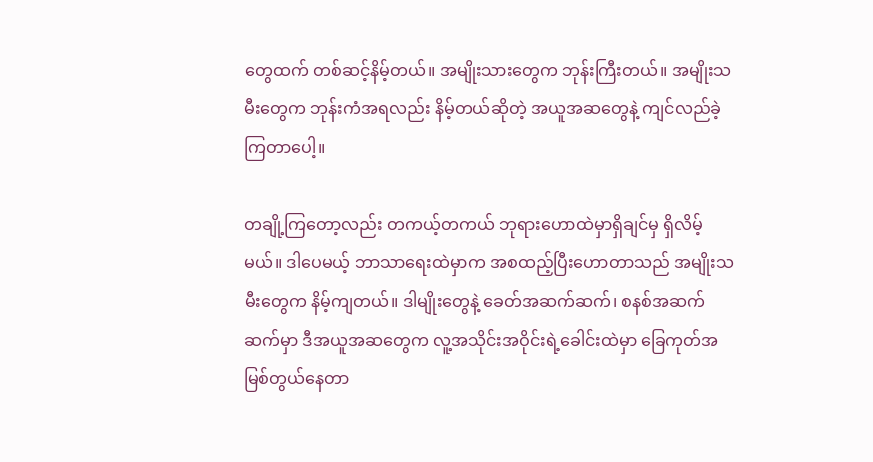တွေထက် တစ်ဆင့်နိမ့်တယ်။ အမျိုးသားတွေက ဘုန်းကြီးတယ်။ အမျိုးသမီးတွေက ဘုန်းကံအရလည်း နိမ့်တယ်ဆိုတဲ့ အယူအဆတွေနဲ့ ကျင်လည်ခဲ့ ကြတာပေါ့။

တချို့ကြတော့လည်း တကယ့်တကယ် ဘုရားဟောထဲမှာရှိချင်မှ ရှိလိမ့်မယ်။ ဒါပေမယ့် ဘာသာရေးထဲမှာက အစထည့်ပြီးဟောတာသည် အမျိုးသမီးတွေက နိမ့်ကျတယ်။ ဒါမျိုးတွေနဲ့ ခေတ်အဆက်ဆက်၊ စနစ်အဆက်ဆက်မှာ ဒီအယူအဆတွေက လူ့အသိုင်းအဝိုင်းရဲ့ခေါင်းထဲမှာ ခြေကုတ်အမြစ်တွယ်နေတာ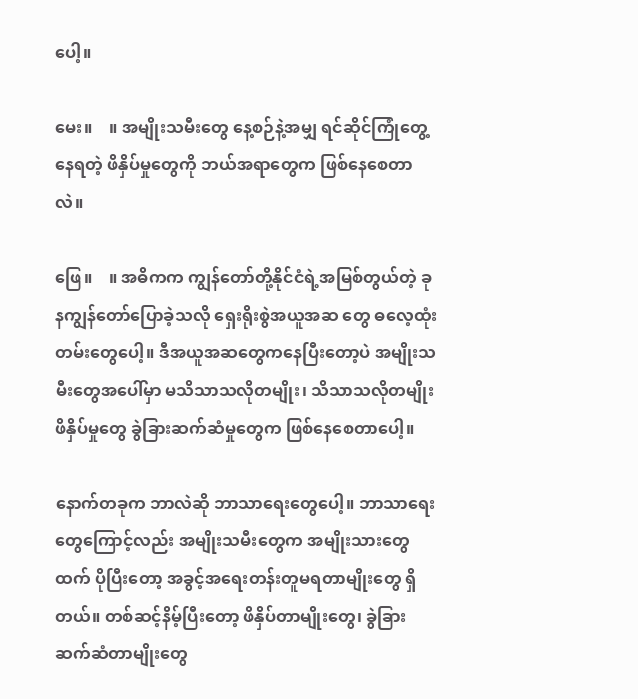ပေါ့။

မေး။    ။ အမျိုးသမီးတွေ နေ့စဉ်နဲ့အမျှ ရင်ဆိုင်ကြုံတွေ့နေရတဲ့ ဖိနှိပ်မှုတွေကို ဘယ်အရာတွေက ဖြစ်နေစေတာလဲ။

ဖြေ။    ။ အဓိကက ကျွန်တော်တို့နိုင်ငံရဲ့အမြစ်တွယ်တဲ့ ခုနကျွန်တော်ပြောခဲ့သလို ‌ရှေးရိုးစွဲအယူအဆ တွေ ဓလေ့ထုံးတမ်းတွေပေါ့။ ဒီအယူအဆတွေကနေပြီးတော့ပဲ အမျိုးသမီးတွေအပေါ်မှာ မသိသာသလိုတမျိုး၊ သိသာသလိုတမျိုး ဖိနှိပ်မှုတွေ ခွဲခြားဆက်ဆံမှုတွေက ဖြစ်နေစေတာပေါ့။

နောက်တခုက ဘာလဲဆို ဘာသာရေးတွေပေါ့။ ဘာသာရေးတွေကြောင့်လည်း အမျိုးသမီးတွေက အမျိုးသားတွေထက် ပိုပြီးတော့ အခွင့်အရေးတန်းတူမရတာမျိုးတွေ ရှိတယ်။ တစ်ဆင့်နိမ့်ပြီးတော့ ဖိနှိပ်တာမျိုးတွေ၊ ခွဲခြားဆက်ဆံတာမျိုးတွေ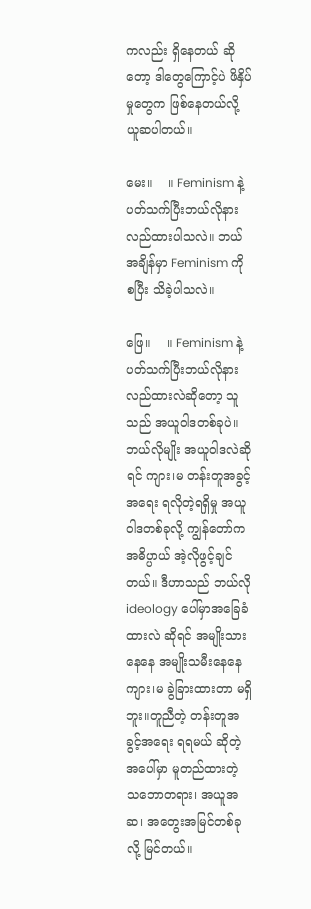ကလည်း ရှိနေတယ် ဆိုတော့ ဒါတွေကြောင့်ပဲ ဖိနှိပ်မှုတွေက ဖြစ်နေတယ်လို့ ယူဆပါတယ်။

မေး။    ။ Feminism နဲ့ပတ်သက်ပြီးဘယ်လိုနားလည်ထားပါသလဲ။ ဘယ်အချိန်မှာ Feminism ကို စပြီး သိခဲ့ပါသလဲ။

ဖြေ။    ။ Feminism နဲ့ပတ်သက်ပြီးဘယ်လိုနားလည်ထားလဲဆိုတော့ သူသည် အယူဝါဒတစ်ခုပဲ။ ဘယ်လိုမျိုး အယူဝါဒလဲဆိုရင် ကျား၊မ တန်းတူအခွင့်အရေး ရလိုတဲ့ရရှိမှု အယူဝါဒတစ်ခုလို့ ကျွန်တော်က အဓိပ္ပာယ် အဲ့လိုဖွင့်ချင်တယ်။ ဒီဟာသည် ဘယ်လို ideology ပေါ်မှာအခြေခံထားလဲ ဆိုရင် အမျိုးသားနေနေ အမျိုးသမီးနေနေ ကျား၊မ ခွဲခြားထားတာ မရှိဘူး။တူညီတဲ့ တန်းတူအခွင့်အရေး ရရမယ် ဆိုတဲ့အပေါ်မှာ မူတည်ထားတဲ့ သဘောတရား၊ အယူအဆ၊ အတွေးအမြင်တစ်ခုလို့ မြင်တယ်။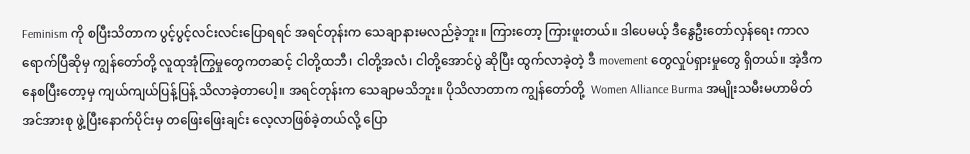Feminism ကို စပြီးသိတာက ပွင့်ပွင့်လင်းလင်းပြောရရင် အရင်တုန်းက သေချာနားမလည်ခဲ့ဘူး။ ကြားတော့ ကြားဖူးတယ်။ ဒါပေမယ့် ဒီနွေဦးတော်လှန်ရေး ကာလရောက်ပြီဆိုမှ ကျွန်တော်တို့ လူထုအုံကြွမှုတွေကတဆင့် ငါတို့ထဘီ၊ ငါတို့အလံ၊ ငါတို့အောင်ပွဲ ဆိုပြီး ထွက်လာခဲ့တဲ့ ဒီ movement တွေလှုပ်ရှားမှုတွေ ရှိတယ်။ အဲ့ဒီကနေစပြီးတော့မှ ကျယ်ကျယ်ပြန့်ပြန့် သိလာခဲ့တာပေါ့။ အရင်တုန်းက သေချာမသိဘူး။ ပိုသိလာတာက ကျွန်တော်တို့  Women Alliance Burma အမျိုးသမီးမဟာမိတ်အင်အားစု ဖွဲ့ပြီးနောက်ပိုင်းမှ တဖြေးဖြေးချင်း လေ့လာဖြစ်ခဲ့တယ်လို့ ပြော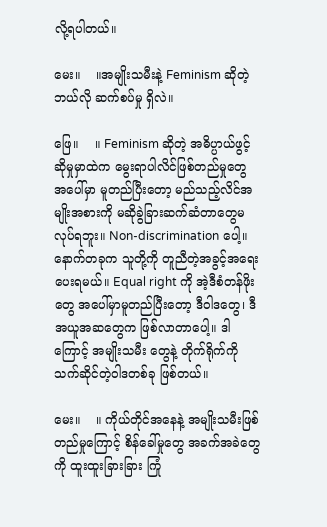လို့ရပါတယ်။

မေး။    ။အမျိုးသမီးနဲ့ Feminism ဆိုတဲ့ ဘယ်လို ဆက်စပ်မှု ရှိလဲ။

ဖြေ။    ။ Feminism ဆိုတဲ့ အဓိပ္ပာယ်ဖွင့်ဆိုမှုမှာထဲက မွေးရာပါလိင်ဖြစ်တည်မှုတွေ အပေါ်မှာ မူတည်ပြီးတော့ မည်သည့်လိင်အမျိုးအစားကို မဆိုခွဲခြားဆက်ဆံတာတွေမလုပ်ရဘူး။ Non-discrimination ပေါ့။ နောက်တခုက သူတို့ကို တူညီတဲ့အခွင့်အရေးပေးရမယ်။ Equal right ကို အဲ့ဒီစံတန်ဖိုးတွေ အပေါ်မှာမူတည်ပြီးတော့ ဒီဝါဒတွေ၊ ဒီအယူအဆတွေက ဖြစ်လာတာပေါ့။ ဒါကြောင့် အမျိုးသမီး တွေနဲ့ တိုက်ရိုက်ကို သက်ဆိုင်တဲ့ဝါဒတစ်ခု ဖြစ်တယ်။

မေး။    ။ ကိုယ်တိုင်အနေနဲ့ အမျိုးသမီးဖြစ်တည်မှုကြောင့် စိန်ခေါ်မှုတွေ အခက်အခဲတွေကို ထူးထူးခြားခြား ကြုံ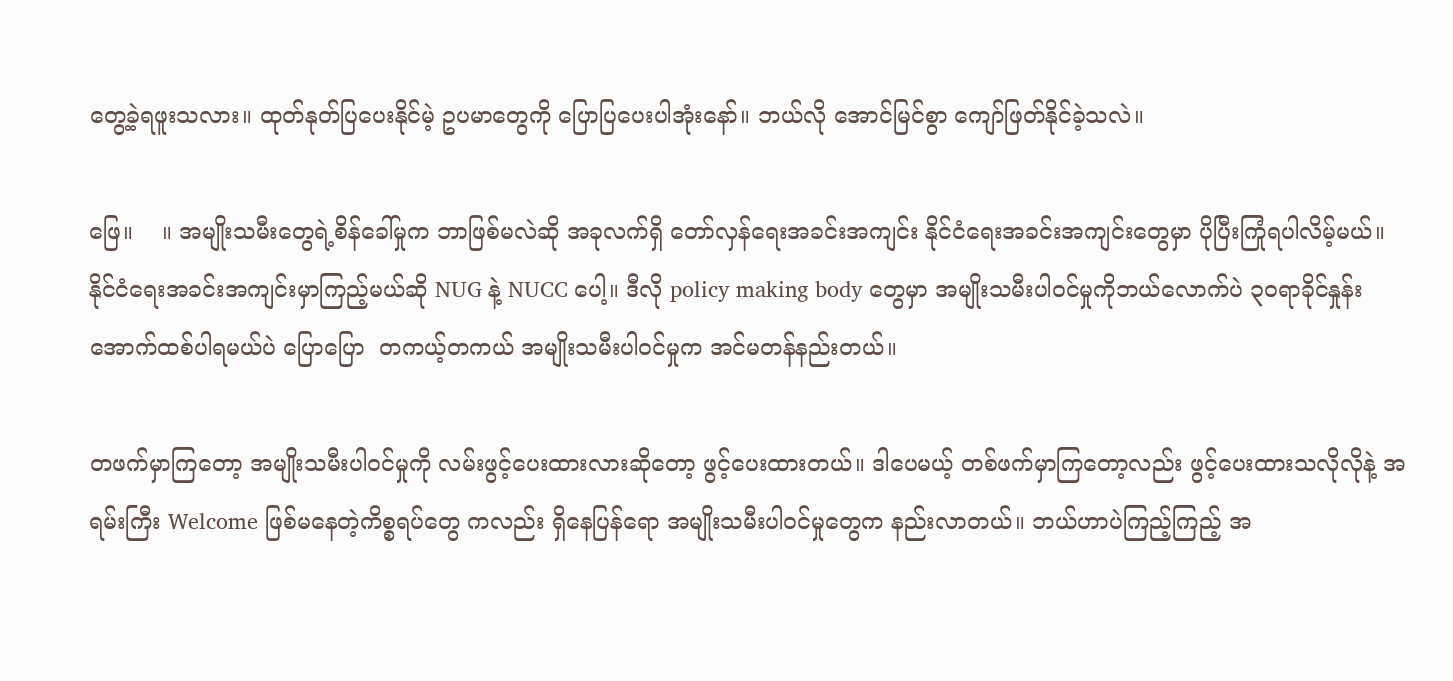တွေ့ခဲ့ရဖူးသလား။ ထုတ်နုတ်ပြပေးနိုင်မဲ့ ဥပမာတွေကို ပြောပြပေးပါအုံးနော်။ ဘယ်လို အောင်မြင်စွာ ကျော်ဖြတ်နိုင်ခဲ့သလဲ။

ဖြေ။    ။ အမျိုးသမီးတွေရဲ့စိန်ခေါ်မှုက ဘာဖြစ်မလဲဆို အခုလက်ရှိ တော်လှန်ရေးအခင်းအကျင်း နိုင်ငံရေးအခင်းအကျင်းတွေမှာ ပိုပြီးကြုံရပါလိမ့်မယ်။ နိုင်ငံရေးအခင်းအကျင်းမှာကြည့်မယ်ဆို NUG နဲ့ NUCC ပေါ့။ ဒီလို policy making body တွေမှာ အမျိုးသမီးပါဝင်မှုကိုဘယ်လောက်ပဲ ၃၀ရာခိုင်နှုန်း အောက်ထစ်ပါရမယ်ပဲ ပြောပြော  တကယ့်တကယ် အမျိုးသမီးပါဝင်မှုက အင်မတန်နည်းတယ်။

တဖက်မှာကြတော့ အမျိုးသမီးပါဝင်မှုကို လမ်းဖွင့်ပေးထားလားဆိုတော့ ဖွင့်ပေးထားတယ်။ ဒါပေမယ့် တစ်ဖက်မှာကြတော့လည်း ဖွင့်ပေးထားသလိုလိုနဲ့ အရမ်းကြီး Welcome ဖြစ်မနေတဲ့ကိစ္စရပ်တွေ ကလည်း ရှိနေပြန်‌ရော အမျိုးသမီးပါဝင်မှုတွေက နည်းလာတယ်။ ဘယ်ဟာပဲကြည့်ကြည့် အ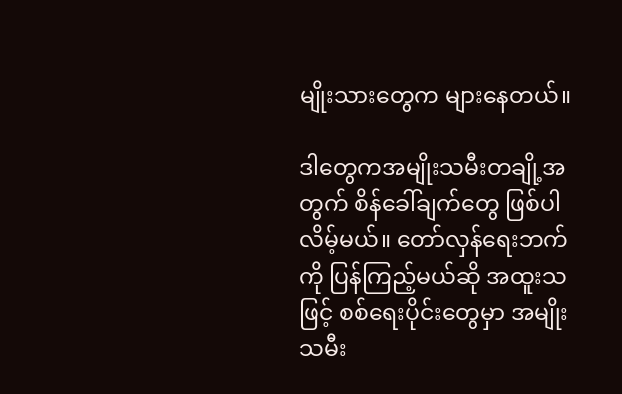မျိုးသားတွေက များနေတယ်။

ဒါတွေကအမျိုးသမီးတချို့အတွက် စိန်ခေါ်ချက်တွေ ဖြစ်ပါလိမ့်မယ်။ တော်လှန်ရေးဘက်ကို ပြန်ကြည့်မယ်ဆို အထူးသဖြင့် စစ်ရေးပိုင်းတွေမှာ အမျိုးသမီး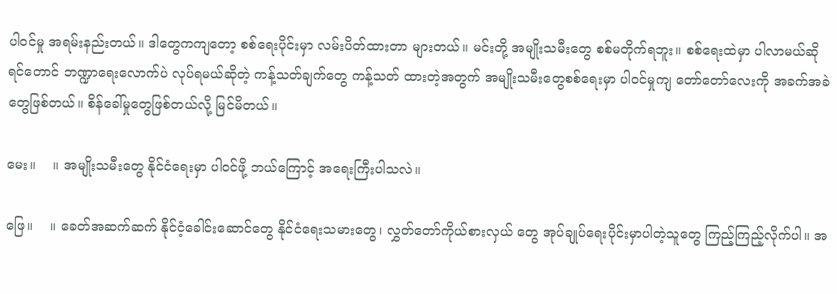ပါဝင်မှု အရမ်းနည်းတယ်။ ဒါတွေကကျတော့ စစ်ရေးပိုင်းမှာ လမ်းပိတ်ထားတာ များတယ်။ မင်းတို့ အမျိုးသမီးတွေ စစ်မတိုက်ရဘူး။ စစ်ရေးထဲမှာ ပါလာမယ်ဆိုရင်တောင် ဘဏ္ဍာရေးလောက်ပဲ လုပ်ရမယ်ဆိုတဲ့ ကန့်သတ်ချက်တွေ ကန့်သတ် ထားတဲ့အတွက် အမျိုးသမီးတွေစစ်ရေးမှာ ပါဝင်မှုကျ တော်တော်လေးကို အခက်အခဲတွေဖြစ်တယ်။ စိန်ခေါ်မှုတွေဖြစ်တယ်လို့ မြင်မိတယ်။

မေး။    ။ အမျိုးသမီးတွေ နိုင်ငံရေးမှာ ပါဝင်ဖို့ ဘယ်ကြောင့် အရေးကြီးပါသလဲ။

ဖြေ။    ။ ခေတ်အဆက်ဆက် နိုင်ငံ့ခေါင်းဆောင်တွေ နိုင်ငံရေးသမားတွေ၊ လွှတ်တော်ကိုယ်စားလှယ် တွေ အုပ်ချုပ်ရေးပိုင်းမှာပါတဲ့သူတွေ ကြည့်ကြည့်လိုက်ပါ။ အ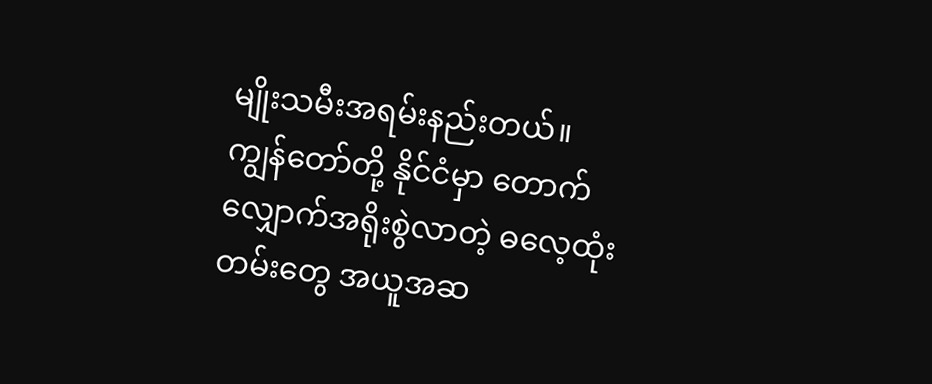မျိုးသမီးအရမ်းနည်းတယ်။ ကျွန်တော်တို့ နိုင်ငံမှာ တောက်လျှောက်အရိုးစွဲလာတဲ့ ဓလေ့ထုံးတမ်းတွေ အယူအဆ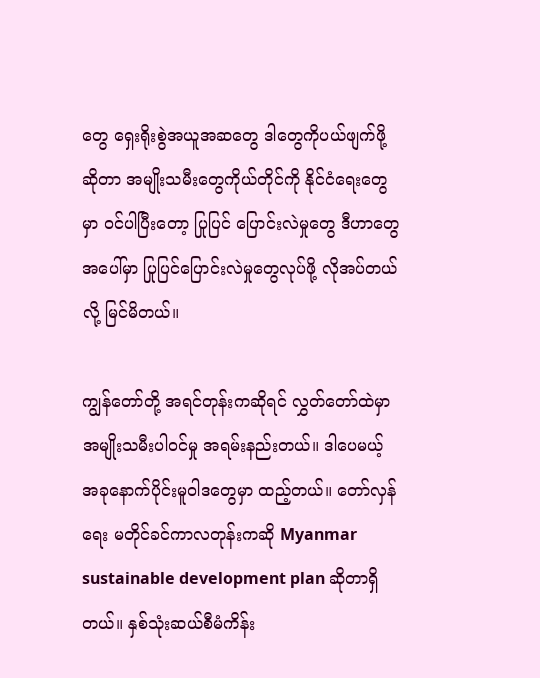တွေ ရှေးရိုးစွဲအယူအဆတွေ ဒါတွေကိုပယ်ဖျက်ဖို့ဆိုတာ အမျိုးသမီးတွေကိုယ်တိုင်ကို နိုင်ငံရေးတွေမှာ ဝင်ပါပြီးတော့ ပြုပြင် ပြောင်းလဲမှုတွေ ဒီဟာတွေအပေါ်မှာ ပြုပြင်ပြောင်းလဲမှုတွေလုပ်ဖို့ လိုအပ်တယ်လို့ မြင်မိတယ်။

ကျွန်တော်တို့ အရင်တုန်းကဆိုရင် လွှတ်တော်ထဲမှာအမျိုးသမီးပါဝင်မှု အရမ်းနည်းတယ်။ ဒါပေမယ့် အခုနောက်ပိုင်းမူဝါဒတွေမှာ ထည့်တယ်။ တော်လှန်ရေး မတိုင်ခင်ကာလတုန်းကဆို Myanmar sustainable development plan ဆိုတာရှိတယ်။ နှစ်သုံးဆယ်စီမံကိန်း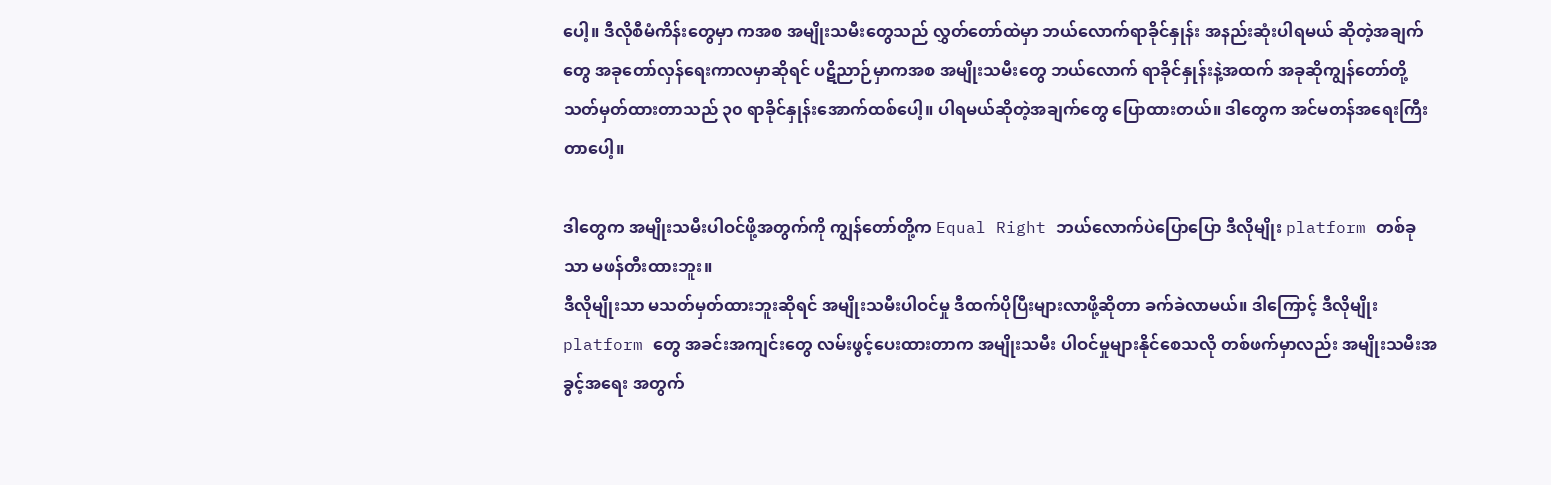ပေါ့။ ဒီလိုစီမံကိန်းတွေမှာ ကအစ အမျိုးသမီးတွေသည် လွှတ်တော်ထဲမှာ ဘယ်လောက်ရာခိုင်နှုန်း အနည်းဆုံးပါရမယ် ဆိုတဲ့အချက်တွေ အခုတော်လှန်ရေးကာလမှာဆိုရင် ပဋိညာဉ်မှာကအစ အမျိုးသမီးတွေ ဘယ်လောက် ရာခိုင်နှုန်းနဲ့အထက် အခုဆိုကျွန်တော်တို့ သတ်မှတ်ထားတာသည် ၃၀ ရာခိုင်နှုန်းအောက်ထစ်ပေါ့။ ပါရမယ်ဆိုတဲ့အချက်တွေ ပြောထားတယ်။ ဒါတွေက အင်မတန်အရေးကြီးတာပေါ့။

ဒါတွေက အမျိုးသမီးပါဝင်ဖို့အတွက်ကို ကျွန်တော်တို့က Equal Right ဘယ်လောက်ပဲပြောပြော ဒီလိုမျိုး platform တစ်ခုသာ မဖန်တီးထားဘူး။
ဒီလိုမျိုးသာ မသတ်မှတ်ထားဘူးဆိုရင် အမျိုးသမီးပါဝင်မှု ဒီထက်ပိုပြီးများလာဖို့ဆိုတာ ခက်ခဲလာမယ်။ ဒါကြောင့် ဒီလိုမျိုး platform တွေ အခင်းအကျင်းတွေ လမ်းဖွင့်ပေးထားတာက အမျိုးသမီး ပါဝင်မှုများနိုင်စေသလို တစ်ဖက်မှာလည်း အမျိုးသမီးအခွင့်အရေး အတွက်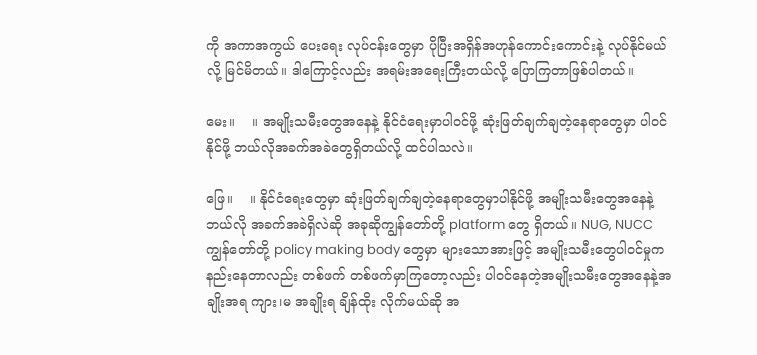ကို အကာအကွယ် ပေးရေး လုပ်ငန်းတွေမှာ ပိုပြီးအရှိန်အဟုန်ကောင်းကောင်းနဲ့ လုပ်နိုင်မယ်လို့ မြင်မိတယ်။ ဒါကြောင့်လည်း အရမ်းအ‌ရေးကြီးတယ်လို့ ပြောကြတာဖြစ်ပါတယ်။

မေး။    ။ အမျိုးသမီးတွေအနေနဲ့ နိုင်ငံရေးမှာပါဝင်ဖို့ ဆုံးဖြတ်ချက်ချတဲ့နေရာတွေမှာ ပါဝင်နိုင်ဖို့ ဘယ်လိုအခက်အခဲတွေရှိတယ်လို့ ထင်ပါသလဲ။

ဖြေ။    ။ နိုင်ငံရေးတွေမှာ ဆုံးဖြတ်ချက်ချတဲ့နေရာတွေမှာပါနိုင်ဖို့ အမျိုးသမီးတွေအနေနဲ့ ဘယ်လို အခက်အခဲရှိလဲဆို အခုဆိုကျွန်တော်တို့ platform တွေ ရှိတယ်။ NUG, NUCC ကျွန်တော်တို့ policy making body တွေမှာ များသောအားဖြင့် အမျိုးသမီးတွေပါဝင်မှုက နည်းနေတာလည်း တစ်ဖက် တစ်ဖက်မှာကြတော့လည်း ပါဝင်နေတဲ့အမျိုးသမီးတွေအနေနဲ့အချိုးအရ ကျား၊မ အချိုးရ ချိန်ထိုး လိုက်မယ်ဆို အ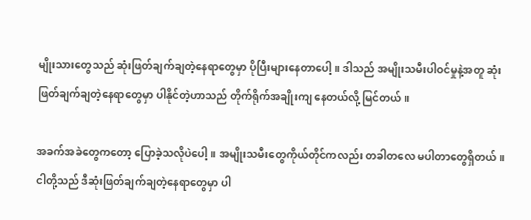မျိုးသားတွေသည် ဆုံးဖြတ်ချက်ချတဲ့နေရာတွေမှာ ပိုပြီးများနေတာပေါ့။ ဒါသည် အမျိုးသမီးပါဝင်မှုနဲ့အတူ ဆုံးဖြတ်ချက်ချတဲ့နေရာတွေမှာ ပါနိုင်တဲ့ဟာသည် တိုက်ရိုက်အချိုးကျ နေတယ်လို့ မြင်တယ်။

အခက်အခဲတွေကတော့ ပြောခဲ့သလိုပဲပေါ့။ အမျိုးသမီးတွေကိုယ်တိုင်ကလည်း တခါတလေ မပါတာတွေရှိတယ်။ ငါတို့သည် ဒီဆုံးဖြတ်ချက်ချတဲ့နေရာတွေမှာ ပါ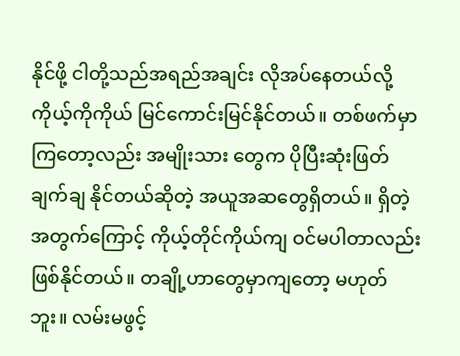နိုင်ဖို့ ငါတို့သည်အရည်အချင်း လိုအပ်နေတယ်လို့ ကိုယ့်ကိုကိုယ် မြင်ကောင်းမြင်နိုင်တယ်။ တစ်ဖက်မှာကြတော့လည်း အမျိုးသား တွေက ပိုပြီးဆုံးဖြတ်ချက်ချ နိုင်တယ်ဆိုတဲ့ အယူအဆတွေရှိတယ်။ ရှိတဲ့အတွက်ကြောင့် ကိုယ့်တိုင်ကိုယ်ကျ ဝင်မပါတာလည်း ဖြစ်နိုင်တယ်။ တချို့ဟာတွေမှာကျတော့ မဟုတ်ဘူး။ လမ်းမဖွင့်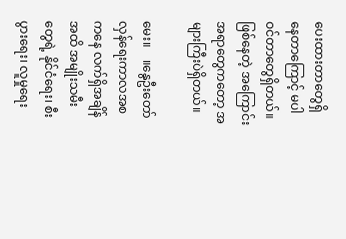ပေးထားတာတွေရှိနေတာကြောင့် မပါဝင်တာတွေရှိတယ်။ ဖြစ်နေတဲ့ အကြောင်း အရာတွေကတော့ အများကြီးပဲရှိတယ်။

မေး။    ။နွေဦးတော်လှန်ရေးကာလအစကနေ လက်ရှိအချိန်အထိ အမျိုးသမီးတွေရဲ့ နိုင်ငံရေး၊ စီးပွားရေး၊ လူမှုရေး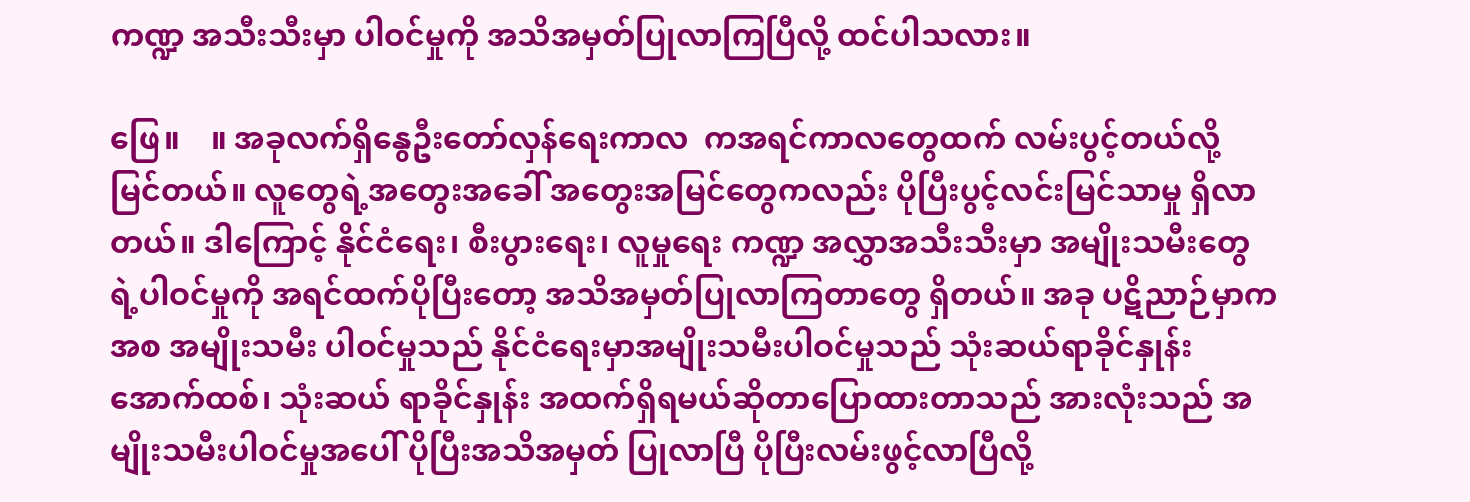ကဏ္ဍ အသီးသီးမှာ ပါဝင်မှုကို အသိအမှတ်ပြုလာကြပြီလို့ ထင်ပါသလား။

ဖြေ။    ။ အခုလက်ရှိနွေဦးတော်လှန်ရေးကာလ  ကအရင်ကာလတွေထက် လမ်းပွင့်တယ်လို့ မြင်တယ်။ လူတွေရဲ့အတွေးအခေါ် အတွေးအမြင်တွေကလည်း ပိုပြီးပွင့်လင်းမြင်သာမှု ရှိလာတယ်။ ဒါကြောင့် နိုင်ငံရေး၊ စီးပွားရေး၊ လူမှုရေး ကဏ္ဍ အလွှာအသီးသီးမှာ အမျိုးသမီးတွေရဲ့ပါဝင်မှုကို အရင်ထက်ပိုပြီးတော့ အသိအမှတ်ပြုလာကြတာတွေ ရှိတယ်။ အခု ပဋိညာဉ်မှာကအစ အမျိုးသမီး ပါဝင်မှုသည် နိုင်ငံရေးမှာအမျိုးသမီးပါဝင်မှုသည် သုံးဆယ်ရာခိုင်နှုန်းအောက်ထစ်၊ သုံးဆယ် ရာခိုင်နှုန်း အထက်ရှိရမယ်ဆိုတာပြောထားတာသည် အားလုံးသည် အမျိုးသမီးပါဝင်မှုအပေါ် ပိုပြီးအသိအမှတ် ပြုလာပြီ ပိုပြီးလမ်းဖွင့်လာပြီလို့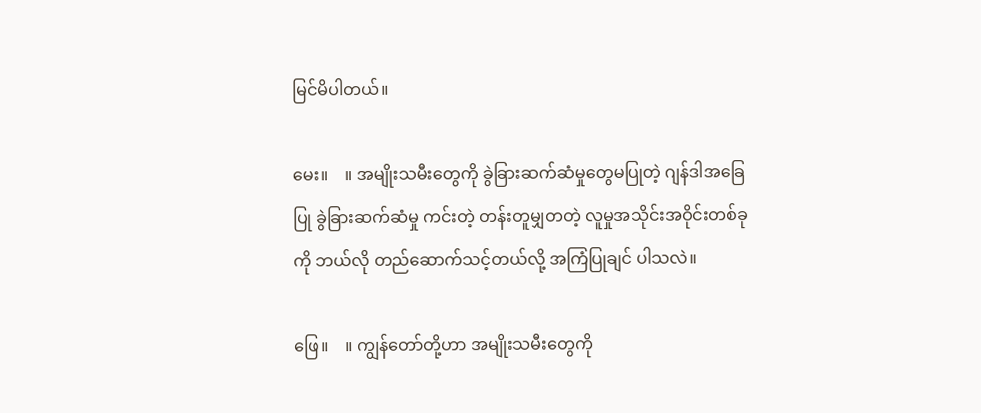မြင်မိပါတယ်။

မေး။    ။ အမျိုးသမီးတွေကို ခွဲခြားဆက်ဆံမှုတွေမပြုတဲ့ ဂျန်ဒါအခြေပြု ခွဲခြားဆက်ဆံမှု ကင်းတဲ့ တန်းတူမျှတတဲ့ လူမှုအသိုင်းအဝိုင်းတစ်ခုကို ဘယ်လို တည်ဆောက်သင့်တယ်လို့ အကြံပြုချင် ပါသလဲ။

ဖြေ။    ။ ကျွန်တော်တို့ဟာ အမျိုးသမီးတွေကို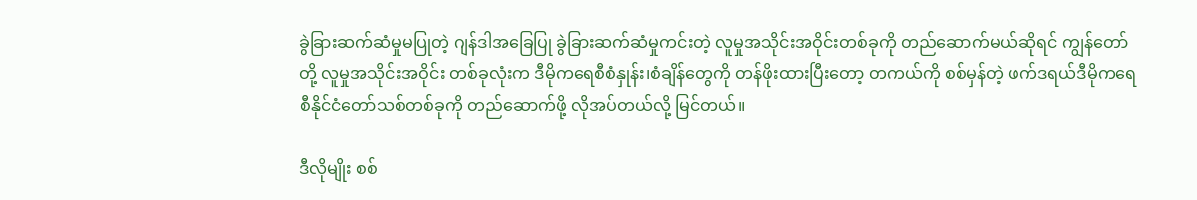ခွဲခြားဆက်ဆံမှုမပြုတဲ့ ဂျန်ဒါအခြေပြု ခွဲခြားဆက်ဆံမှုကင်းတဲ့ လူမှုအသိုင်းအဝိုင်းတစ်ခုကို တည်ဆောက်မယ်ဆိုရင် ကျွန်တော်တို့ လူမှုအသိုင်းအဝိုင်း တစ်ခုလုံးက ဒီမိုကရေစီစံနှုန်း၊စံချိန်တွေကို တန်ဖိုးထားပြီးတော့ တကယ်ကို စစ်မှန်တဲ့ ဖက်ဒရယ်ဒီမိုကရေစီနိုင်ငံတော်သစ်တစ်ခုကို တည်ဆောက်ဖို့ လိုအပ်တယ်လို့ မြင်တယ်။

ဒီလိုမျိုး စစ်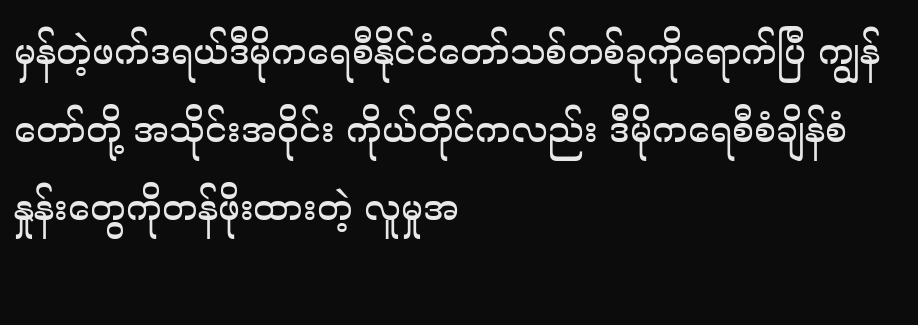မှန်တဲ့ဖက်ဒရယ်ဒီမိုကရေစီနိုင်ငံတော်သစ်တစ်ခုကိုရောက်ပြီ ကျွန်တော်တို့ အသိုင်းအဝိုင်း ကိုယ်တိုင်ကလည်း ဒီမိုက‌‌ရေစီစံချိန်စံနှုန်းတွေကိုတန်ဖိုးထားတဲ့ လူမှုအ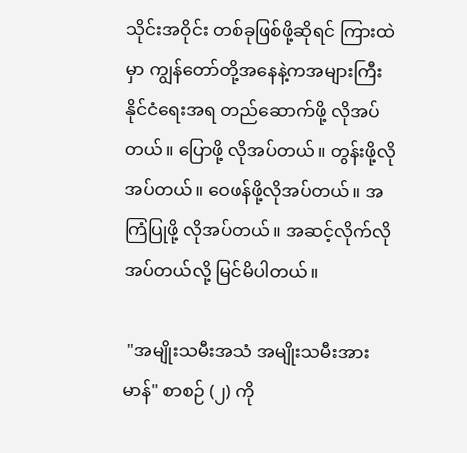သိုင်းအဝိုင်း တစ်ခုဖြစ်ဖို့ဆိုရင် ကြားထဲမှာ ကျွန်တော်တို့အနေနဲ့ကအများကြီး နိုင်ငံရေးအရ တည်ဆောက်ဖို့ လိုအပ်တယ်။ ပြောဖို့ လိုအပ်တယ်။ တွန်းဖို့လိုအပ်တယ်။ ဝေဖန်ဖို့လိုအပ်တယ်။ အကြံပြုဖို့ လိုအပ်တယ်။ အဆင့်လိုက်လိုအပ်တယ်လို့ မြင်မိပါတယ်။

 "အမျိုးသမီးအသံ အမျိုးသမီးအားမာန်" စာစဉ် (၂) ကို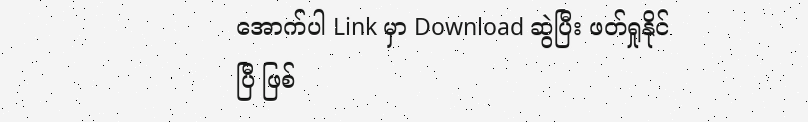အောက်ပါ Link မှာ Download ဆွဲပြီး ဖတ်ရှုနိုင်ပြီ ဖြစ်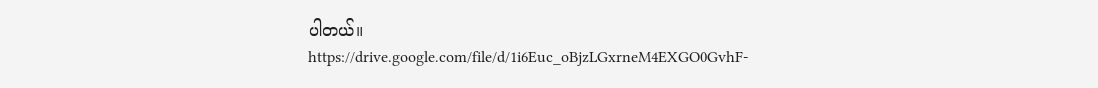ပါတယ်။
https://drive.google.com/file/d/1i6Euc_oBjzLGxrneM4EXGO0GvhF-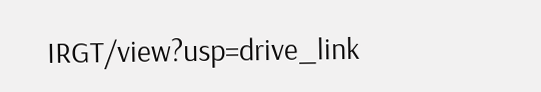IRGT/view?usp=drive_link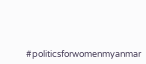#politicsforwomenmyanmar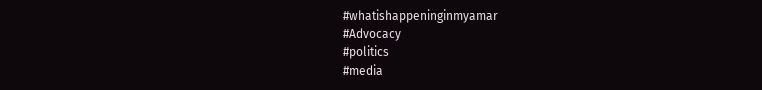#whatishappeninginmyamar
#Advocacy
#politics
#media